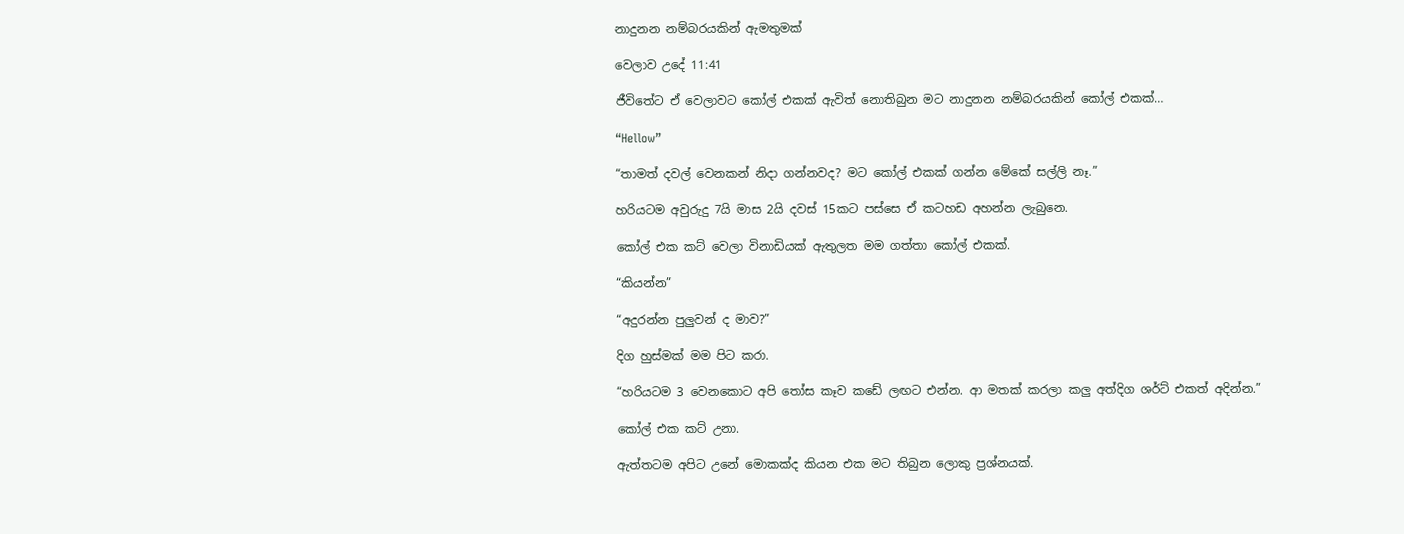නාදුනන නම්බරයකින් ඇමතුමක්

වෙලාව උදේ 11:41

ජීවිතේට ඒ වෙලාවට කෝල් එකක් ඇවිත් නොතිබුන මට නාදුනන නම්බරයකින් කෝල් එකක්…

“Hellow”

“තාමත් දවල් වෙනකන් නිදා ගන්නවද? මට කෝල් එකක් ගන්න මේකේ සල්ලි නෑ.”

හරියටම අවුරුදු 7යි මාස 2යි දවස් 15කට පස්සෙ ඒ කටහඩ අහන්න ලැබුනෙ.

කෝල් එක කට් වෙලා විනාඩියක් ඇතුලත මම ගත්තා කෝල් එකක්.

“කියන්න”

“අදුරන්න පුලුවන් ද මාව?”

දිග හුස්මක් මම පිට කරා.

“හරියටම 3 වෙනකොට අපි තෝස කෑව කඩේ ලඟට එන්න. ආ මතක් කරලා කලු අත්දිග ශර්ට් එකත් අදින්න.”

කෝල් එක කට් උනා.

ඇත්තටම අපිට උනේ මොකක්ද කියන එක මට තිබුන ලොකු ප්‍රශ්නයක්.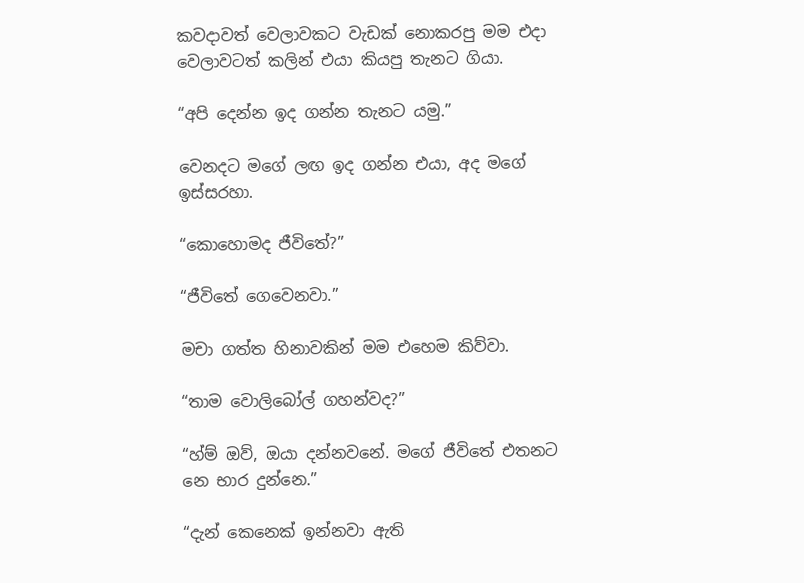කවදාවත් වෙලාවකට වැඩක් නොකරපු මම එදා වෙලාවටත් කලින් එයා කියපු තැනට ගියා.

“අපි දෙන්න ඉද ගන්න තැනට යමු.”

වෙනදට මගේ ලඟ ඉද ගන්න එයා, අද මගේ ඉස්සරහා.

“කොහොමද ජීවිතේ?”

“ජීවිතේ ගෙවෙනවා.”

මචා ගත්ත හිනාවකින් මම එහෙම කිව්වා.

“තාම වොලිබෝල් ගහන්වද?”

“හ්ම් ඔව්, ඔයා දන්නවනේ. මගේ ජීවිතේ එතනට නෙ භාර දුන්නෙ.”

“දැන් කෙනෙක් ඉන්නවා ඇති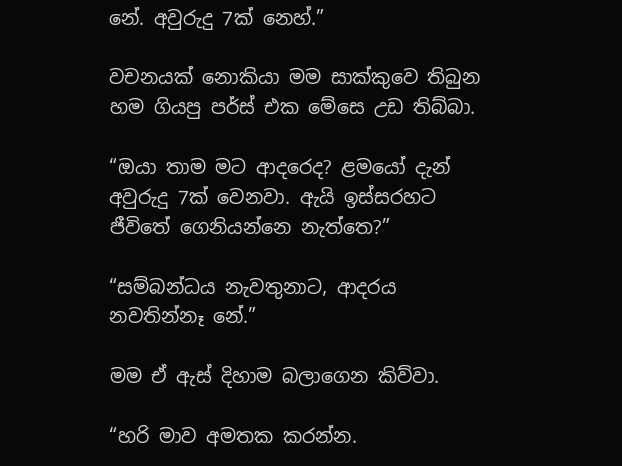නේ. අවුරුදු 7ක් නෙහ්.”

වචනයක් නොකියා මම සාක්කුවෙ තිබුන හම ගියපු පර්ස් එක මේසෙ උඩ තිබ්බා.

“ඔයා තාම මට ආදරෙද? ළමයෝ දැන් අවුරුදු 7ක් වෙනවා. ඇයි ඉස්සරහට ජීවිතේ ගෙනියන්නෙ නැත්තෙ?”

“සම්බන්ධය නැවතුනාට, ආදරය නවතින්නෑ නේ.”

මම ඒ ඇස් දිහාම බලාගෙන කිව්වා.

“හරි මාව අමතක කරන්න.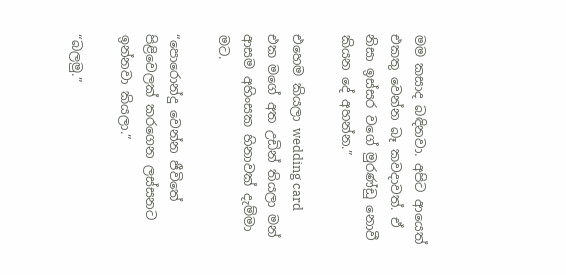මම කසාද බඳිනවා. අපිට ආයෙත් එකතු වෙන්න බෑ කවදාවත්. ඒ නිසා ඉස්සර වගේ මුරණ්ඩු නොවී කියන දේ අහන්න.”

එහෙම කියලා wedding card එක මගේ අත උඩින් තියලා මන් ආසම අහිංසක හිනාවක් දැම්මා මට.

“පොරොන්දු වෙන්න ජීවිතේ පිළිවෙලක් කරගෙන ලස්සනට ඉන්නවා කියලා.”

“බලමු.”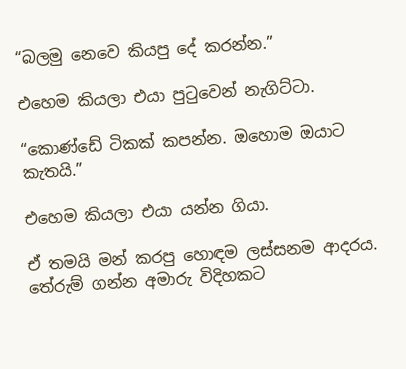“බලමු නෙවෙ කියපු දේ කරන්න.”

එහෙම කියලා එයා පුටුවෙන් නැගිට්ටා.

“කොණ්ඩේ ටිකක් කපන්න. ඔහොම ඔයාට කැතයි.”

එහෙම කියලා එයා යන්න ගියා.

ඒ තමයි මන් කරපු හොඳම ලස්සනම ආදරය. තේරුම් ගන්න අමාරු විදිහකට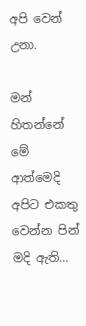අපි වෙන් උනා.

මන් හිතන්නේ මේ ආත්මෙදි අපිට එකතු වෙන්න පින් මදි ඇති…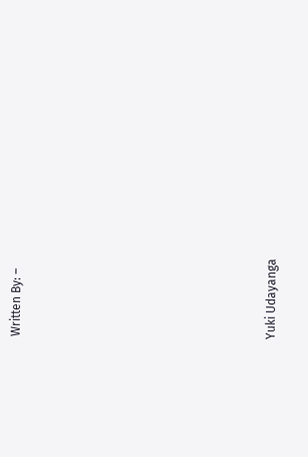Written By: –









Yuki Udayanga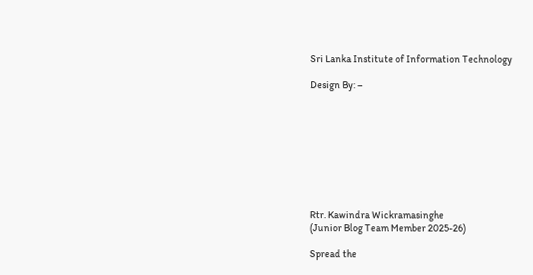Sri Lanka Institute of Information Technology

Design By: –









Rtr. Kawindra Wickramasinghe
(Junior Blog Team Member 2025-26)

Spread the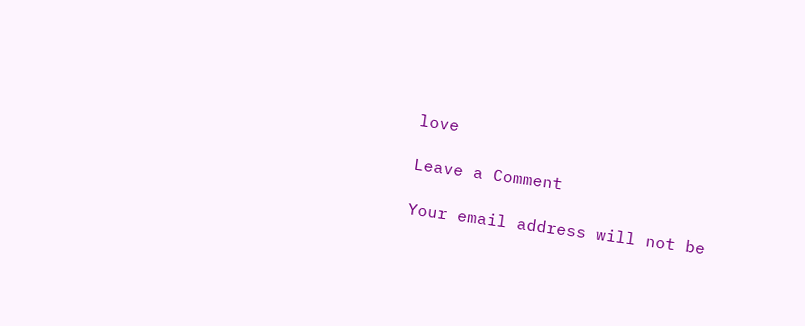love

Leave a Comment

Your email address will not be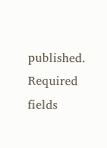published. Required fields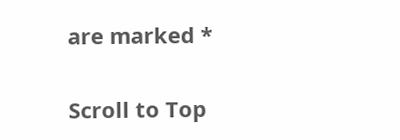are marked *

Scroll to Top